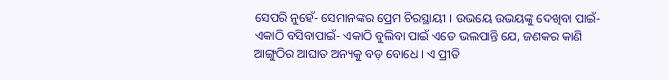ସେପରି ନୁହେଁ- ସେମାନଙ୍କର ପ୍ରେମ ଚିରସ୍ଥାୟୀ । ଉଭୟେ ଉଭୟଙ୍କୁ ଦେଖିବା ପାଇଁ- ଏକାଠି ବସିବାପାଇଁ- ଏକାଠି ବୁଲିବା ପାଇଁ ଏତେ ଭଲପାନ୍ତି ଯେ, ଜଣକର କାଣି ଆଙ୍ଗୁଠିର ଆଘାତ ଅନ୍ୟକୁ ବଡ଼ ବୋଧେ । ଏ ପ୍ରୀତି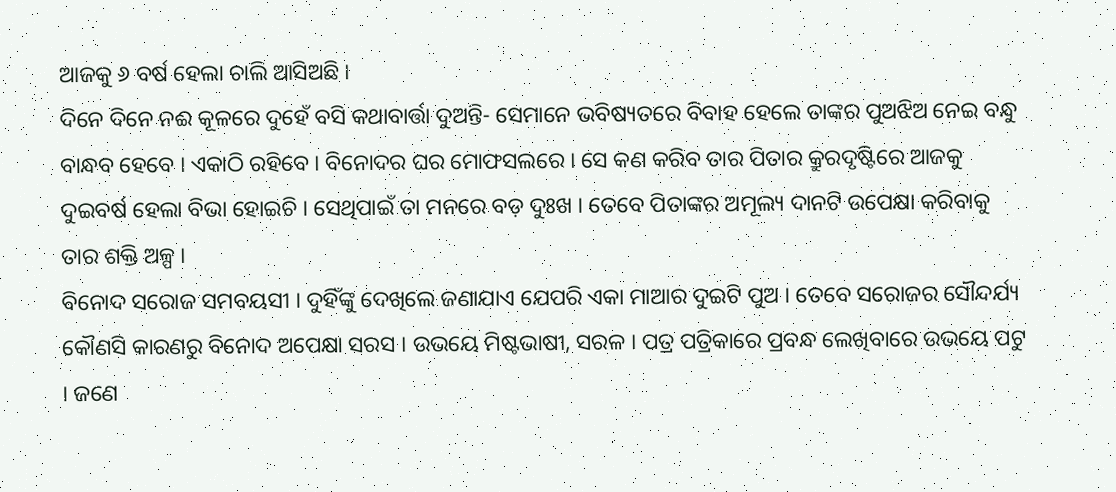ଆଜକୁ ୬ ବର୍ଷ ହେଲା ଚାଲି ଆସିଅଛି ।
ଦିନେ ଦିନେ ନଈ କୂଳରେ ଦୁହେଁ ବସି କଥାବାର୍ତ୍ତା ଦୁଅନ୍ତି- ସେମାନେ ଭବିଷ୍ୟତରେ ବିବାହ ହେଲେ ତାଙ୍କର ପୁଅଝିଅ ନେଇ ବନ୍ଧୁ ବାନ୍ଧବ ହେବେ । ଏକାଠି ରହିବେ । ବିନୋଦର ଘର ମୋଫସଲରେ । ସେ କଣ କରିବ ତାର ପିତାର କ୍ରୁରଦୃଷ୍ଟିରେ ଆଜକୁ ଦୁଇବର୍ଷ ହେଲା ବିଭା ହୋଇଚି । ସେଥିପାଇଁ ତା ମନରେ ବଡ଼ ଦୁଃଖ । ତେବେ ପିତାଙ୍କର ଅମୂଲ୍ୟ ଦାନଟି ଉପେକ୍ଷା କରିବାକୁ ତାର ଶକ୍ତି ଅଳ୍ପ ।
ବିନୋଦ ସରୋଜ ସମବୟସୀ । ଦୁହିଁଙ୍କୁ ଦେଖିଲେ ଜଣାଯାଏ ଯେପରି ଏକା ମାଆର ଦୁଇଟି ପୁଅ । ତେବେ ସରୋଜର ସୌନ୍ଦର୍ଯ୍ୟ କୌଣସି କାରଣରୁ ବିନୋଦ ଅପେକ୍ଷା ସରସ । ଉଭୟେ ମିଷ୍ଟଭାଷୀ, ସରଳ । ପତ୍ର ପତ୍ରିକାରେ ପ୍ରବନ୍ଧ ଲେଖିବାରେ ଉଭୟେ ପଟୁ । ଜଣେ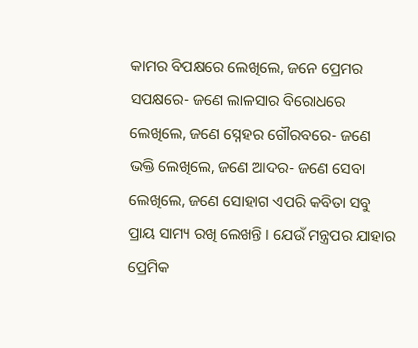କାମର ବିପକ୍ଷରେ ଲେଖିଲେ, ଜନେ ପ୍ରେମର ସପକ୍ଷରେ- ଜଣେ ଲାଳସାର ବିରୋଧରେ ଲେଖିଲେ, ଜଣେ ସ୍ନେହର ଗୌରବରେ- ଜଣେ ଭକ୍ତି ଲେଖିଲେ, ଜଣେ ଆଦର- ଜଣେ ସେବା ଲେଖିଲେ, ଜଣେ ସୋହାଗ ଏପରି କବିତା ସବୁ ପ୍ରାୟ ସାମ୍ୟ ରଖି ଲେଖନ୍ତି । ଯେଉଁ ମନ୍ତ୍ରପର ଯାହାର ପ୍ରେମିକ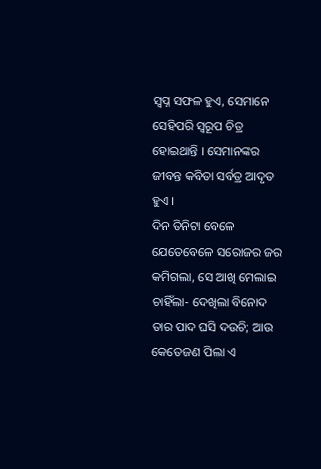ସ୍ୱପ୍ନ ସଫଳ ହୁଏ, ସେମାନେ ସେହିପରି ସ୍ୱରୂପ ଚିତ୍ର ହୋଇଥାନ୍ତି । ସେମାନଙ୍କର ଜୀବନ୍ତ କବିତା ସର୍ବତ୍ର ଆଦୃତ ହୁଏ ।
ଦିନ ତିନିଟା ବେଳେ ଯେତେବେଳେ ସରୋଜର ଜର କମିଗଲା, ସେ ଆଖି ମେଲାଇ ଚାହିଁଲା- ଦେଖିଲା ବିନୋଦ ତାର ପାଦ ଘସି ଦଉଚି; ଆଉ କେତେଜଣ ପିଲା ଏ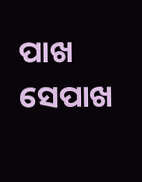ପାଖ ସେପାଖ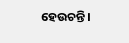ହେଉଚନ୍ତି ।